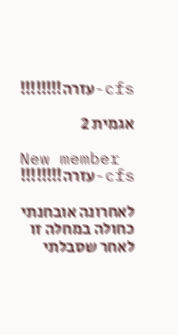cfs-עזרה!!!!!!!!

אגמית 2

New member
cfs-עזרה!!!!!!!!

לאחרונה אובחנתי כחולה במחלה זו לאחר שסבלתי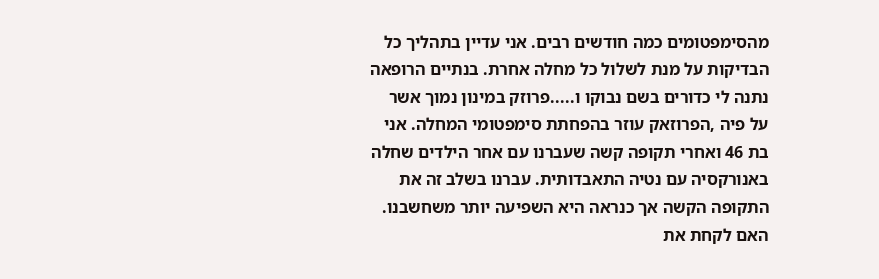מהסימפטומים כמה חודשים רבים. אני עדיין בתהליך כל הבדיקות על מנת לשלול כל מחלה אחרת. בנתיים הרופאה נתנה לי כדורים בשם נבוקו ו.....פרוזק במינון נמוך אשר על פיה ,הפרוזאק עוזר בהפחתת סימפטומי המחלה. אני בת 46 ואחרי תקופה קשה שעברנו עם אחר הילדים שחלה באנורקסיה עם נטיה התאבדותית. עברנו בשלב זה את התקופה הקשה אך כנראה היא השפיעה יותר משחשבנו. האם לקחת את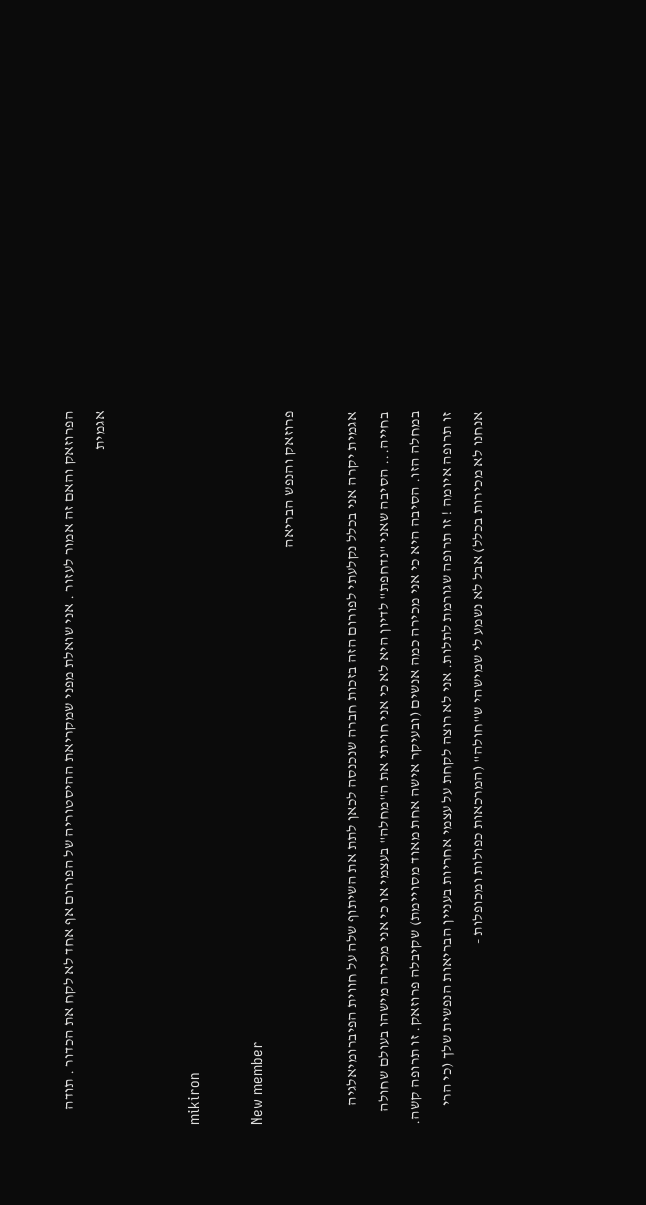הפרוזאק והאם זה אמור לעזור . אני שואלת מפני שמקריאת ההיסטוריה של הפורום אף אחד לא לקח את הכדור . תודה אגמית


mikiron

New member
פרוזאק והנפש הבריאה

אגמית יקרה אני בכלל נקלעתי לפורום הזה בזכות חברה שנכנסה לכאן לתת את השיתוף שלה על חווית הפיברומיאלגיה בחייה... הסיבה שאני "נדחפת" לדיון היא לא כי אני חויתי את ה"מחלה" בעצמי או כי אני מכירה מישהו בעולם שחולה במחלה הזו. הסיבה היא כי אני מכירה כמה אנשים (ובעיקר אישה אחת מאוד מסויימת) שקיבלה פרוזאק. זו תרופה קשה. זו תרופה איומה ! זו תרופה שגורמת לתלות. אני לא רוצה לקחת על עצמי אחריות בעניין הבריאות הנפשית שלך (כי הרי אנחנו לא מכירות בכלל) אבל לא נשמע לי שמישהי ש"חולה" (המרכאות כפולות ומכופלות -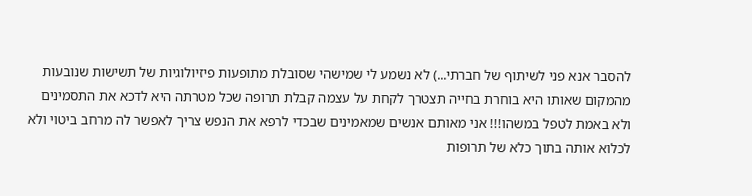להסבר אנא פני לשיתוף של חברתי...) לא נשמע לי שמישהי שסובלת מתופעות פיזיולוגיות של תשישות שנובעות מהמקום שאותו היא בוחרת בחייה תצטרך לקחת על עצמה קבלת תרופה שכל מטרתה היא לדכא את התסמינים ולא באמת לטפל במשהו!!! אני מאותם אנשים שמאמינים שבכדי לרפא את הנפש צריך לאפשר לה מרחב ביטוי ולא לכלוא אותה בתוך כלא של תרופות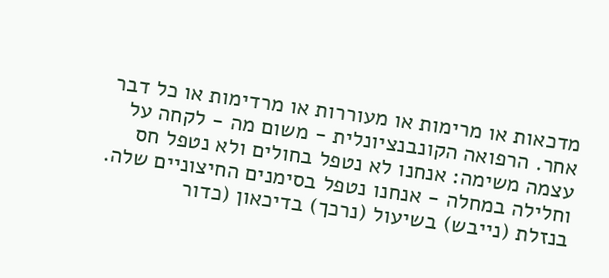מדכאות או מרימות או מעוררות או מרדימות או כל דבר אחר. הרפואה הקונבנציונלית - משום מה - לקחה על עצמה משימה: אנחנו לא נטפל בחולים ולא נטפל חס וחלילה במחלה - אנחנו נטפל בסימנים החיצוניים שלה. בנזלת (נייבש) בשיעול (נרכך) בדיכאון (כדור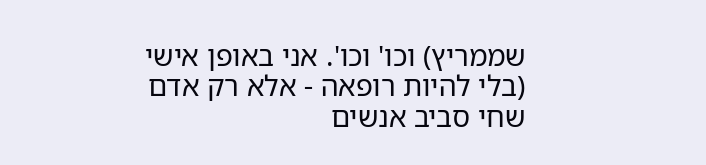שממריץ) וכו' וכו'. אני באופן אישי (בלי להיות רופאה - אלא רק אדם שחי סביב אנשים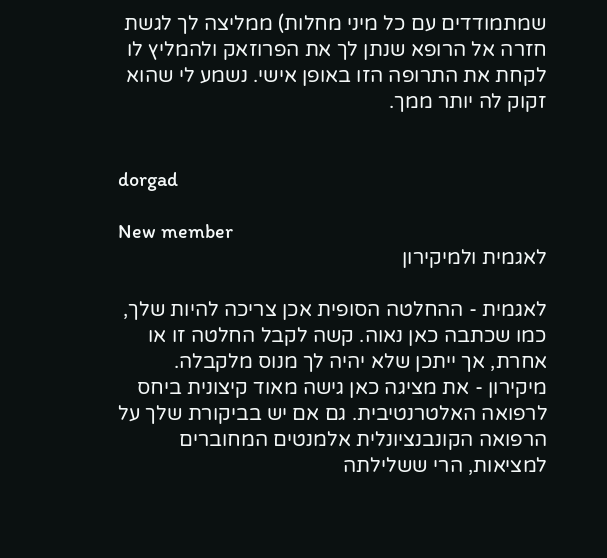שמתמודדים עם כל מיני מחלות) ממליצה לך לגשת חזרה אל הרופא שנתן לך את הפרוזאק ולהמליץ לו לקחת את התרופה הזו באופן אישי. נשמע לי שהוא זקוק לה יותר ממך.


dorgad

New member
לאגמית ולמיקירון

לאגמית - ההחלטה הסופית אכן צריכה להיות שלך, כמו שכתבה כאן נאוה. קשה לקבל החלטה זו או אחרת, אך ייתכן שלא יהיה לך מנוס מלקבלה. מיקירון - את מציגה כאן גישה מאוד קיצונית ביחס לרפואה האלטרנטיבית. גם אם יש בביקורת שלך על הרפואה הקונבנציונלית אלמנטים המחוברים למציאות, הרי ששלילתה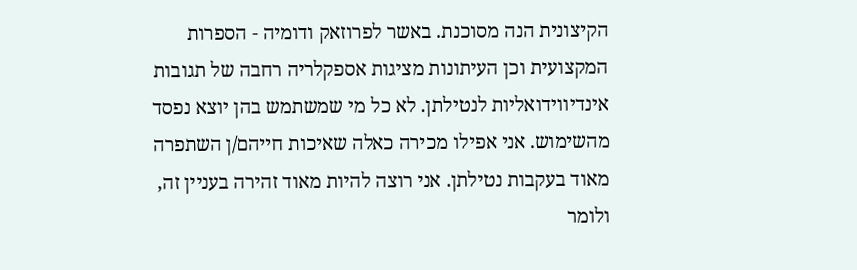הקיצונית הנה מסוכנת. באשר לפרוזאק ודומיה - הספרות המקצועית וכן העיתונות מציגות אספקלריה רחבה של תגובות אינדיווידואליות לנטילתן. לא כל מי שמשתמש בהן יוצא נפסד מהשימוש. אני אפילו מכירה כאלה שאיכות חייהם/ן השתפרה מאוד בעקבות נטילתן. אני רוצה להיות מאוד זהירה בעניין זה, ולומר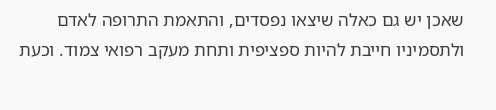שאכן יש גם כאלה שיצאו נפסדים, והתאמת התרופה לאדם ולתסמיניו חייבת להיות ספציפית ותחת מעקב רפואי צמוד. וכעת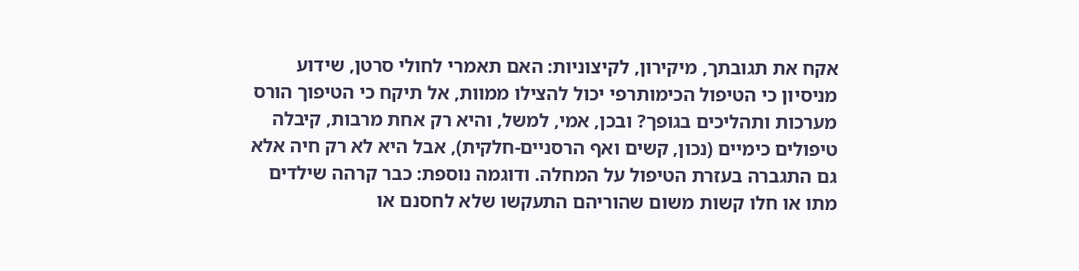אקח את תגובתך, מיקירון, לקיצוניות: האם תאמרי לחולי סרטן, שידוע מניסיון כי הטיפול הכימותרפי יכול להצילו ממוות, אל תיקח כי הטיפוך הורס מערכות ותהליכים בגופך? ובכן, אמי, למשל, והיא רק אחת מרבות, קיבלה טיפולים כימיים (נכון, קשים ואף הרסניים-חלקית), אבל היא לא רק חיה אלא גם התגברה בעזרת הטיפול על המחלה. ודוגמה נוספת: כבר קרהה שילדים מתו או חלו קשות משום שהוריהם התעקשו שלא לחסנם או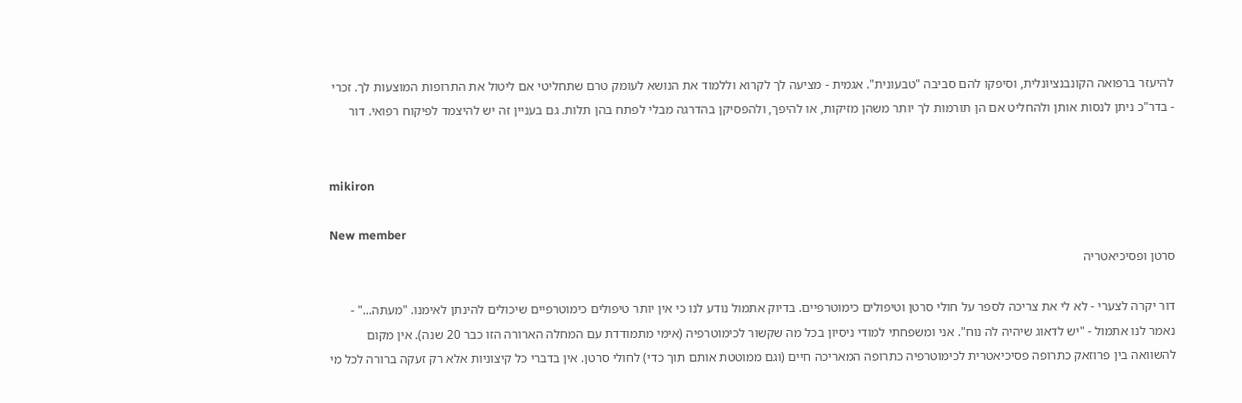להיעזר ברפואה הקונבנציונלית, וסיפקו להם סביבה "טבעונית". אגמית - מציעה לך לקרוא וללמוד את הנושא לעומק טרם שתחליטי אם ליטול את התרופות המוצעות לך. זכרי - בדר"כ ניתן לנסות אותן ולהחליט אם הן תורמות לך יותר משהן מזיקות, או להיפך, ולהפסיקן בהדרגה מבלי לפתח בהן תלות. גם בעניין זה יש להיצמד לפיקוח רפואי. דור


mikiron

New member
סרטן ופסיכיאטריה

דור יקרה לצערי - לא לי את צריכה לספר על חולי סרטן וטיפולים כימוטרפיים. בדיוק אתמול נודע לנו כי אין יותר טיפולים כימוטרפיים שיכולים להינתן לאימנו. "מעתה..." - נאמר לנו אתמול - "יש לדאוג שיהיה לה נוח". אני ומשפחתי למודי ניסיון בכל מה שקשור לכימוטרפיה (אימי מתמודדת עם המחלה הארורה הזו כבר 20 שנה). אין מקום להשוואה בין פרוזאק כתרופה פסיכיאטרית לכימוטרפיה כתרופה המאריכה חיים (וגם ממוטטת אותם תוך כדי) לחולי סרטן. אין בדברי כל קיצוניות אלא רק זעקה ברורה לכל מי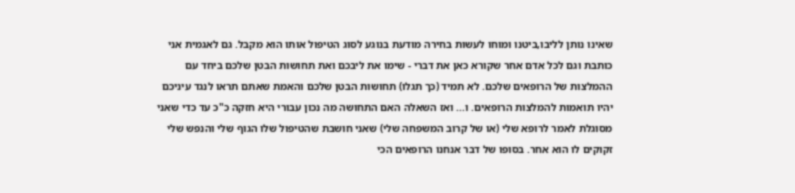שאינו נותן לליבו,ביטנו ומוחו לעשות בחירה מודעת בנוגע לסוג הטיפול אותו הוא מקבל. גם לאגמית אני כותבת וגם לכל אדם אחר שקורא כאן את דברי - שימו את ליבכם ואת תחושות הבטן שלכם ביחד עם ההמלצות של הרופאים שלכם. לא תמיד (כך תגלו) תחושות הבטן שלכם והאמת שאתם תראו לנגד עיניכם יהיו תואמות להמלצות הרופאים. ו... ואז השאלה האם התחושה מה נכון עבורי היא חזקה כ"כ עד כדי שאני מסוגלת לאמר לרופא שלי (או של קרוב המשפחה שלי) שאני חושבת שהטיפול שלו הגוף שלי והנפש שלי זקוקים לו הוא אחר. בסופו של דבר אנחנו הרופאים הכי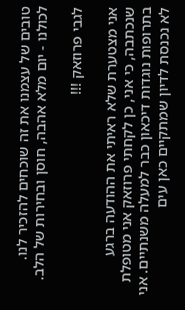טובים של עצמנו את זה שוכחים להזכיר לנו.
לכולנו - יום מלא אהבה, חוסן ובחירות של הלב.

לגבי פרוזאק !!!

אני מצטערת שלא ראיתי את ההודעה ברגע שנכתבה, כי אני, כן לקחתי פרוזאק אני מטופלת בתרופות נוגדות דיכאון כבר למעלה משנתיים. אני לא נכנסת לדיון שמתקיים כאן עים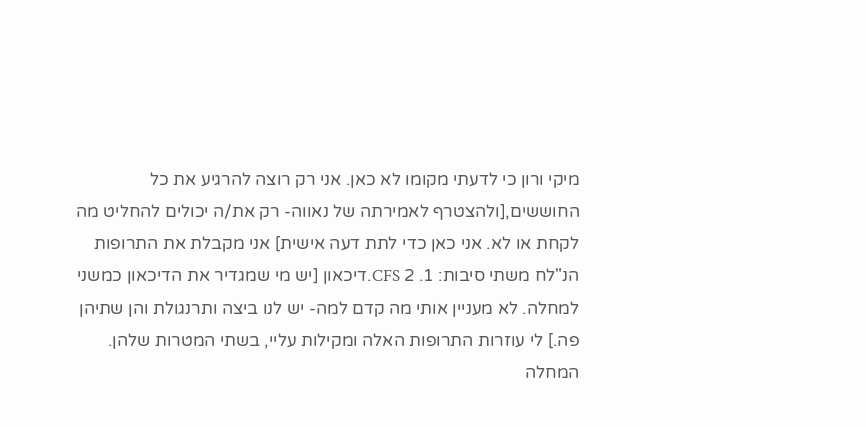מיקי ורון כי לדעתי מקומו לא כאן. אני רק רוצה להרגיע את כל החוששים,[ולהצטרף לאמירתה של נאווה- רק את/ה יכולים להחליט מה לקחת או לא. אני כאן כדי לתת דעה אישית] אני מקבלת את התרופות הנ"לח משתי סיבות: 1. CFS 2.דיכאון [יש מי שמגדיר את הדיכאון כמשני למחלה. לא מעניין אותי מה קדם למה- יש לנו ביצה ותרנגולת והן שתיהן פה.] לי עוזרות התרופות האלה ומקילות עליי, בשתי המטרות שלהן. המחלה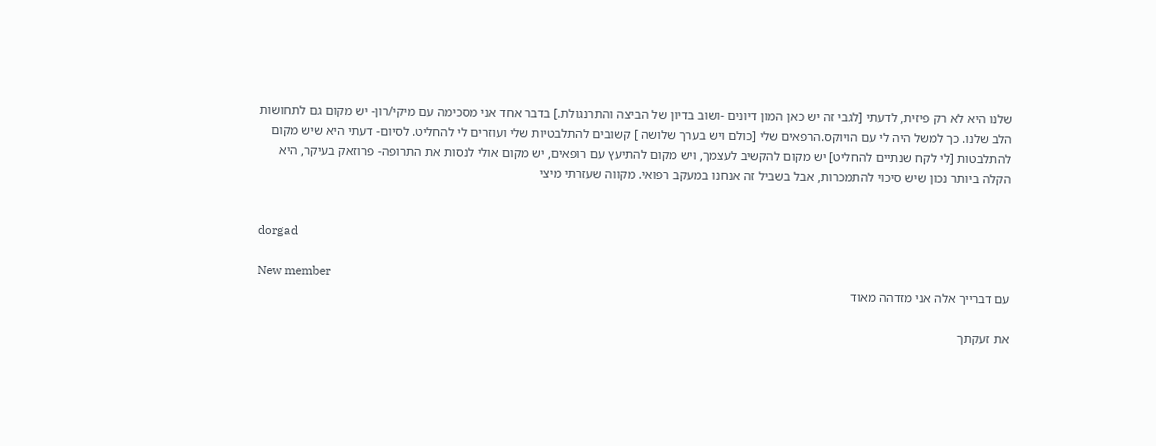שלנו היא לא רק פיזית, לדעתי [לגבי זה יש כאן המון דיונים -ושוב בדיון של הביצה והתרנגולת.] בדבר אחד אני מסכימה עם מיקי/רון- יש מקום גם לתחושות הלב שלנו. כך למשל היה לי עם הויוקס.הרפאים שלי [כולם ויש בערך שלושה ] קשובים להתלבטיות שלי ועוזרים לי להחליט. לסיום- דעתי היא שיש מקום להתלבטות [לי לקח שנתיים להחליט] יש מקום להקשיב לעצמך, ויש מקום להתיעץ עם רופאים, יש מקום אולי לנסות את התרופה- פרוזאק בעיקר, היא הקלה ביותר נכון שיש סיכוי להתמכרות, אבל בשביל זה אנחנו במעקב רפואי. מקווה שעזרתי מיצי


dorgad

New member
עם דברייך אלה אני מזדהה מאוד

את זעקתך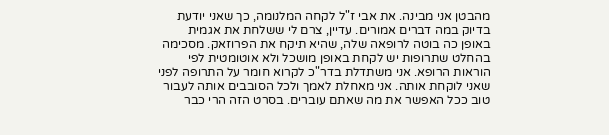מהבטן אני מבינה. את אבי ז"ל לקחה המלנומה, כך שאני יודעת בדיוק במה דברים אמורים. עדיין, צרם לי ששלחת את אגמית באופן כה בוטה לרופאה שלה, שהיא תיקח את הפרוזאק. מסכימה בהחלט שתרופות יש לקחת באופן מושכל ולא אוטומטית לפי הוראות הרופא. אני משתדלת בדר"כ לקרוא חומר על התרופה לפני שאני לוקחת אותה. אני מאחלת לאמך ולכל הסובבים אותה לעבור טוב ככל האפשר את מה שאתם עוברים. בסרט הזה הרי כבר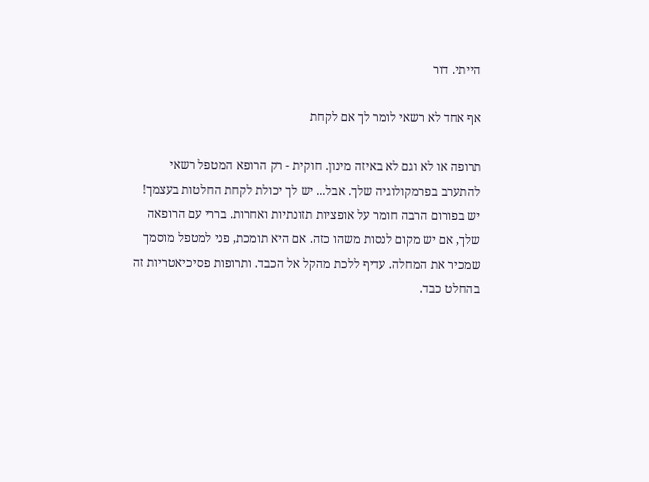הייתי. דור

אף אחד לא רשאי לומר לך אם לקחת

תרופה או לא וגם לא באיזה מינון. חוקית - רק הרופא המטפל רשאי להתערב בפרמקולוגיה שלך. אבל... יש לך יכולת לקחת החלטות בעצמך! יש בפורום הרבה חומר על אופציות תזונתיות ואחרות. בררי עם הרופאה שלך, אם יש מקום לנסות משהו כזה. אם היא תומכת, פני למטפל מוסמך שמכיר את המחלה. עדיף ללכת מהקל אל הכבד. ותרופות פסיכיאטריות זה בהחלט כבד.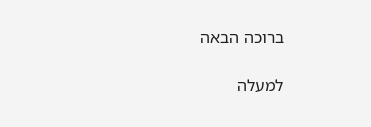ברוכה הבאה

למעלה